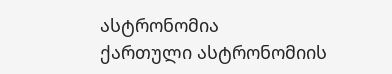ასტრონომია
ქართული ასტრონომიის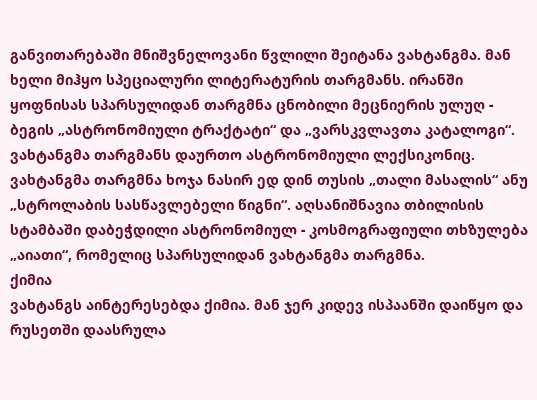განვითარებაში მნიშვნელოვანი წვლილი შეიტანა ვახტანგმა. მან ხელი მიჰყო სპეციალური ლიტერატურის თარგმანს. ირანში ყოფნისას სპარსულიდან თარგმნა ცნობილი მეცნიერის ულუღ - ბეგის „ასტრონომიული ტრაქტატი“ და „ვარსკვლავთა კატალოგი“. ვახტანგმა თარგმანს დაურთო ასტრონომიული ლექსიკონიც.
ვახტანგმა თარგმნა ხოჯა ნასირ ედ დინ თუსის „თალი მასალის“ ანუ „სტროლაბის სასწავლებელი წიგნი“. აღსანიშნავია თბილისის სტამბაში დაბეჭდილი ასტრონომიულ - კოსმოგრაფიული თხზულება „აიათი“, რომელიც სპარსულიდან ვახტანგმა თარგმნა.
ქიმია
ვახტანგს აინტერესებდა ქიმია. მან ჯერ კიდევ ისპაანში დაიწყო და რუსეთში დაასრულა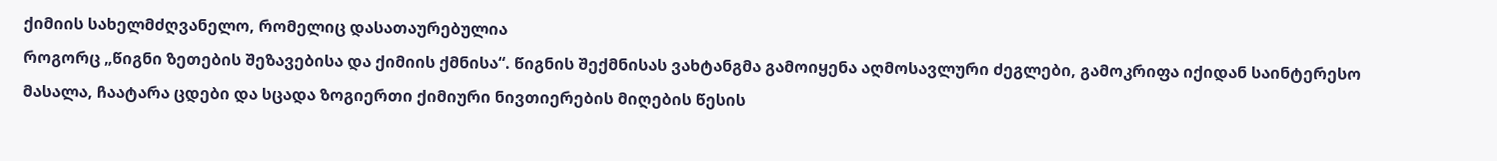ქიმიის სახელმძღვანელო, რომელიც დასათაურებულია
როგორც „წიგნი ზეთების შეზავებისა და ქიმიის ქმნისა“. წიგნის შექმნისას ვახტანგმა გამოიყენა აღმოსავლური ძეგლები, გამოკრიფა იქიდან საინტერესო მასალა, ჩაატარა ცდები და სცადა ზოგიერთი ქიმიური ნივთიერების მიღების წესის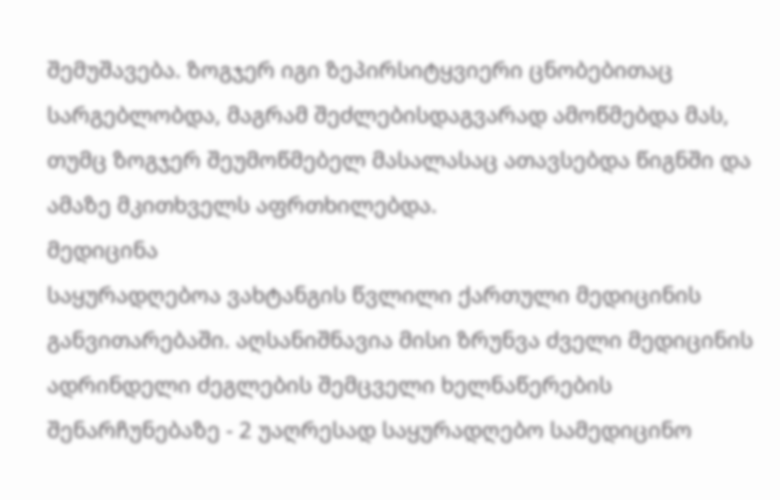შემუშავება. ზოგჯერ იგი ზეპირსიტყვიერი ცნობებითაც სარგებლობდა, მაგრამ შეძლებისდაგვარად ამოწმებდა მას, თუმც ზოგჯერ შეუმოწმებელ მასალასაც ათავსებდა წიგნში და ამაზე მკითხველს აფრთხილებდა.
მედიცინა
საყურადღებოა ვახტანგის წვლილი ქართული მედიცინის განვითარებაში. აღსანიშნავია მისი ზრუნვა ძველი მედიცინის ადრინდელი ძეგლების შემცველი ხელნაწერების შენარჩუნებაზე - 2 უაღრესად საყურადღებო სამედიცინო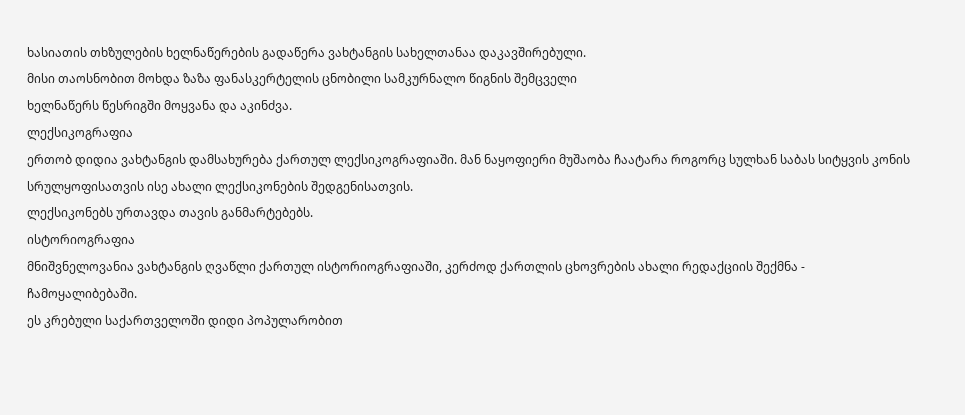ხასიათის თხზულების ხელნაწერების გადაწერა ვახტანგის სახელთანაა დაკავშირებული.
მისი თაოსნობით მოხდა ზაზა ფანასკერტელის ცნობილი სამკურნალო წიგნის შემცველი
ხელნაწერს წესრიგში მოყვანა და აკინძვა.
ლექსიკოგრაფია
ერთობ დიდია ვახტანგის დამსახურება ქართულ ლექსიკოგრაფიაში. მან ნაყოფიერი მუშაობა ჩაატარა როგორც სულხან საბას სიტყვის კონის სრულყოფისათვის ისე ახალი ლექსიკონების შედგენისათვის.
ლექსიკონებს ურთავდა თავის განმარტებებს.
ისტორიოგრაფია
მნიშვნელოვანია ვახტანგის ღვაწლი ქართულ ისტორიოგრაფიაში, კერძოდ ქართლის ცხოვრების ახალი რედაქციის შექმნა - ჩამოყალიბებაში.
ეს კრებული საქართველოში დიდი პოპულარობით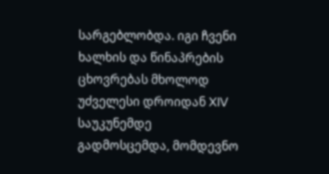სარგებლობდა. იგი ჩვენი ხალხის და წინაპრების ცხოვრებას მხოლოდ უძველესი დროიდან XIV საუკუნემდე გადმოსცემდა, მომდევნო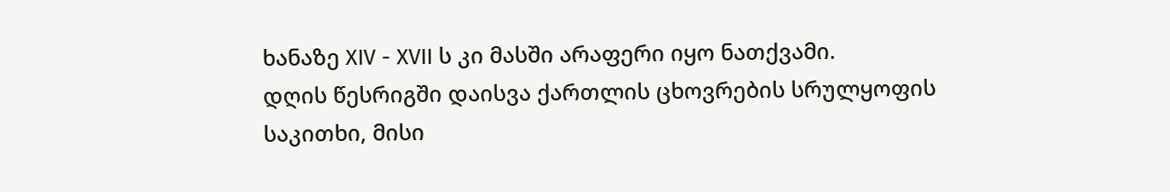ხანაზე XIV - XVII ს კი მასში არაფერი იყო ნათქვამი.
დღის წესრიგში დაისვა ქართლის ცხოვრების სრულყოფის საკითხი, მისი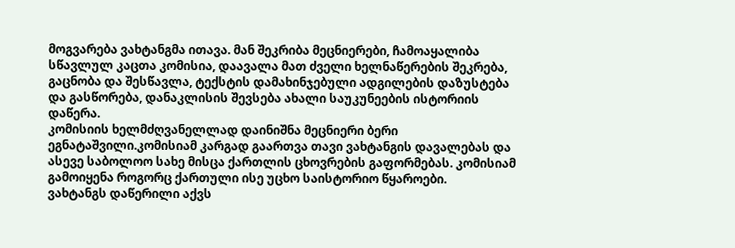მოგვარება ვახტანგმა ითავა. მან შეკრიბა მეცნიერები, ჩამოაყალიბა სწავლულ კაცთა კომისია, დაავალა მათ ძველი ხელნაწერების შეკრება, გაცნობა და შესწავლა, ტექსტის დამახინჯებული ადგილების დაზუსტება და გასწორება, დანაკლისის შევსება ახალი საუკუნეების ისტორიის დაწერა.
კომისიის ხელმძღვანელლად დაინიშნა მეცნიერი ბერი ეგნატაშვილი.კომისიამ კარგად გაართვა თავი ვახტანგის დავალებას და ასევე საბოლოო სახე მისცა ქართლის ცხოვრების გაფორმებას. კომისიამ გამოიყენა როგორც ქართული ისე უცხო საისტორიო წყაროები.
ვახტანგს დაწერილი აქვს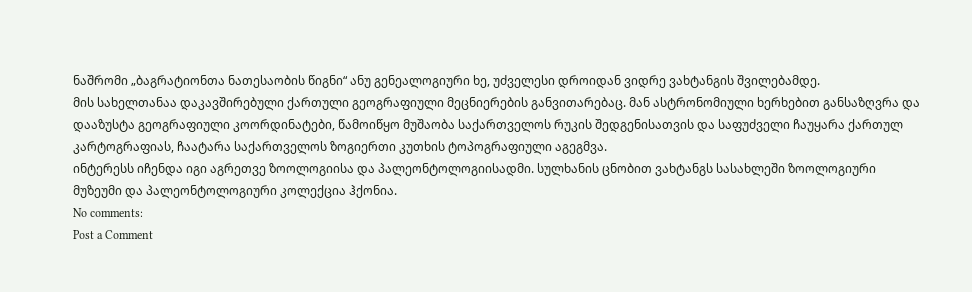ნაშრომი „ბაგრატიონთა ნათესაობის წიგნი“ ანუ გენეალოგიური ხე, უძველესი დროიდან ვიდრე ვახტანგის შვილებამდე.
მის სახელთანაა დაკავშირებული ქართული გეოგრაფიული მეცნიერების განვითარებაც. მან ასტრონომიული ხერხებით განსაზღვრა და დააზუსტა გეოგრაფიული კოორდინატები, წამოიწყო მუშაობა საქართველოს რუკის შედგენისათვის და საფუძველი ჩაუყარა ქართულ კარტოგრაფიას, ჩაატარა საქართველოს ზოგიერთი კუთხის ტოპოგრაფიული აგეგმვა.
ინტერესს იჩენდა იგი აგრეთვე ზოოლოგიისა და პალეონტოლოგიისადმი. სულხანის ცნობით ვახტანგს სასახლეში ზოოლოგიური მუზეუმი და პალეონტოლოგიური კოლექცია ჰქონია.
No comments:
Post a Comment